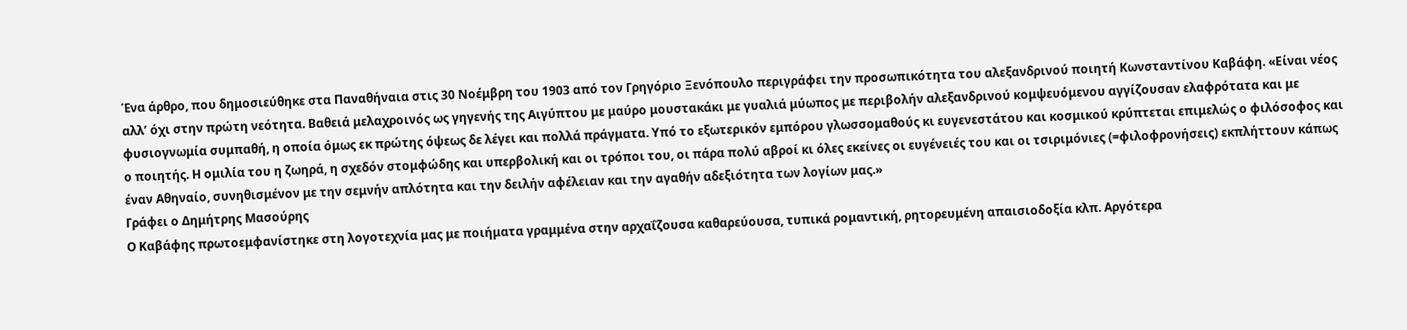Ένα άρθρο, που δημοσιεύθηκε στα Παναθήναια στις 30 Νοέμβρη του 1903 από τον Γρηγόριο Ξενόπουλο περιγράφει την προσωπικότητα του αλεξανδρινού ποιητή Κωνσταντίνου Καβάφη. «Είναι νέος αλλ’ όχι στην πρώτη νεότητα. Βαθειά μελαχροινός ως γηγενής της Αιγύπτου με μαύρο μουστακάκι με γυαλιά μύωπος με περιβολήν αλεξανδρινού κομψευόμενου αγγίζουσαν ελαφρότατα και με φυσιογνωμία συμπαθή, η οποία όμως εκ πρώτης όψεως δε λέγει και πολλά πράγματα. Υπό το εξωτερικόν εμπόρου γλωσσομαθούς κι ευγενεστάτου και κοσμικού κρύπτεται επιμελώς ο φιλόσοφος και ο ποιητής. Η ομιλία του η ζωηρά, η σχεδόν στομφώδης και υπερβολική και οι τρόποι του, οι πάρα πολύ αβροί κι όλες εκείνες οι ευγένειές του και οι τσιριμόνιες (=φιλοφρονήσεις) εκπλήττουν κάπως έναν Αθηναίο, συνηθισμένον με την σεμνήν απλότητα και την δειλήν αφέλειαν και την αγαθήν αδεξιότητα των λογίων μας.»
Γράφει ο Δημήτρης Μασούρης
Ο Καβάφης πρωτοεμφανίστηκε στη λογοτεχνία μας με ποιήματα γραμμένα στην αρχαΐζουσα καθαρεύουσα, τυπικά ρομαντική, ρητορευμένη απαισιοδοξία κλπ. Αργότερα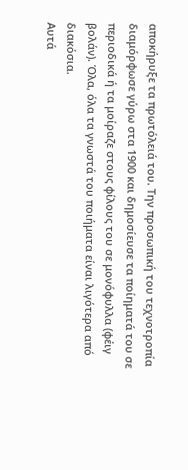αποκήρυξε τα πρωτόλειά του. Την προσωπική του τεχνοτροπία διαμόρφωσε γύρω στα 1900 και δημοσίευσε τα ποίηματά του σε περιοδικά ή τα μοίραζε στους φίλους του σε μονόφυλλα (φέιγ βολάν). Όλα, όλα τα γνωστά του ποιήματα είναι λιγότερα από διακόσια.
Αυτά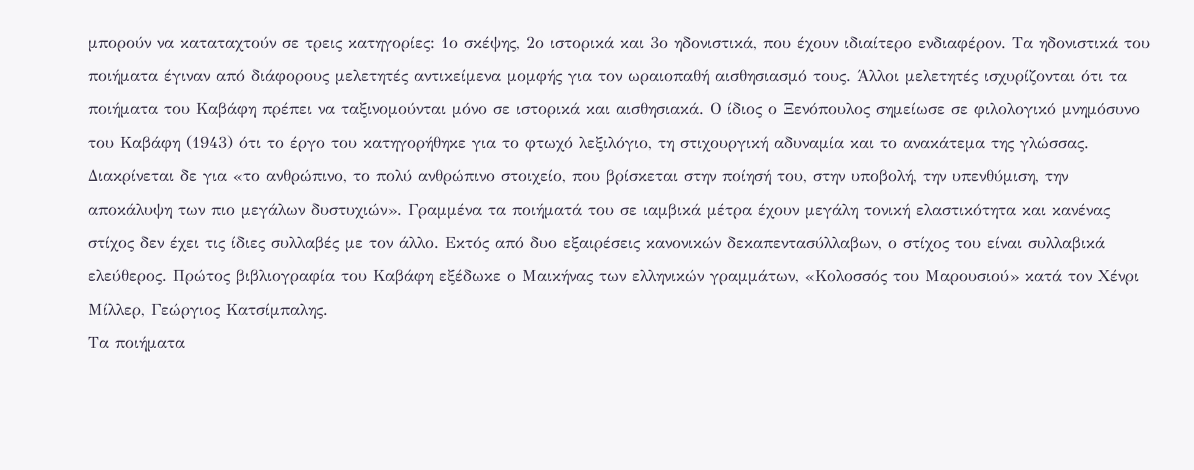μπορούν να καταταχτούν σε τρεις κατηγορίες: 1ο σκέψης, 2ο ιστορικά και 3ο ηδονιστικά, που έχουν ιδιαίτερο ενδιαφέρον. Τα ηδονιστικά του ποιήματα έγιναν από διάφορους μελετητές αντικείμενα μομφής για τον ωραιοπαθή αισθησιασμό τους. Άλλοι μελετητές ισχυρίζονται ότι τα ποιήματα του Καβάφη πρέπει να ταξινομούνται μόνο σε ιστορικά και αισθησιακά. Ο ίδιος ο Ξενόπουλος σημείωσε σε φιλολογικό μνημόσυνο του Καβάφη (1943) ότι το έργο του κατηγορήθηκε για το φτωχό λεξιλόγιο, τη στιχουργική αδυναμία και το ανακάτεμα της γλώσσας. Διακρίνεται δε για «το ανθρώπινο, το πολύ ανθρώπινο στοιχείο, που βρίσκεται στην ποίησή του, στην υποβολή, την υπενθύμιση, την αποκάλυψη των πιο μεγάλων δυστυχιών». Γραμμένα τα ποιήματά του σε ιαμβικά μέτρα έχουν μεγάλη τονική ελαστικότητα και κανένας στίχος δεν έχει τις ίδιες συλλαβές με τον άλλο. Εκτός από δυο εξαιρέσεις κανονικών δεκαπεντασύλλαβων, ο στίχος του είναι συλλαβικά ελεύθερος. Πρώτος βιβλιογραφία του Καβάφη εξέδωκε ο Μαικήνας των ελληνικών γραμμάτων, «Κολοσσός του Μαρουσιού» κατά τον Χένρι Μίλλερ, Γεώργιος Κατσίμπαλης.
Τα ποιήματα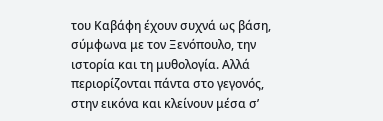του Καβάφη έχουν συχνά ως βάση, σύμφωνα με τον Ξενόπουλο, την ιστορία και τη μυθολογία. Αλλά περιορίζονται πάντα στο γεγονός, στην εικόνα και κλείνουν μέσα σ’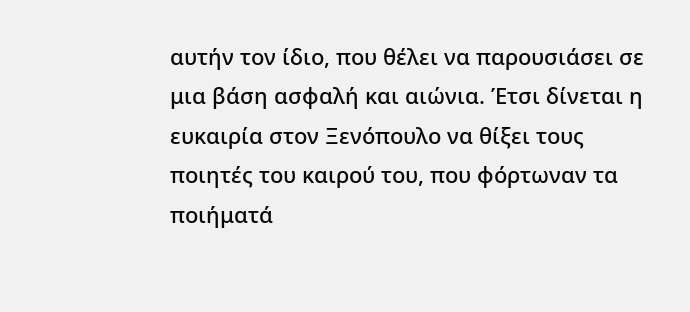αυτήν τον ίδιο, που θέλει να παρουσιάσει σε μια βάση ασφαλή και αιώνια. Έτσι δίνεται η ευκαιρία στον Ξενόπουλο να θίξει τους ποιητές του καιρού του, που φόρτωναν τα ποιήματά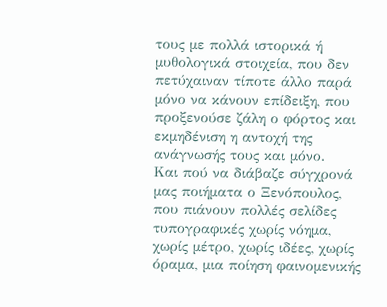τους με πολλά ιστορικά ή μυθολογικά στοιχεία, που δεν πετύχαιναν τίποτε άλλο παρά μόνο να κάνουν επίδειξη, που προξενούσε ζάλη ο φόρτος και εκμηδένιση η αντοχή της ανάγνωσής τους και μόνο.
Και πού να διάβαζε σύγχρονά μας ποιήματα ο Ξενόπουλος, που πιάνουν πολλές σελίδες τυπογραφικές χωρίς νόημα, χωρίς μέτρο, χωρίς ιδέες, χωρίς όραμα, μια ποίηση φαινομενικής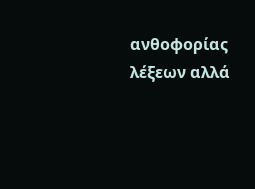ανθοφορίας λέξεων αλλά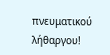πνευματικού λήθαργου!